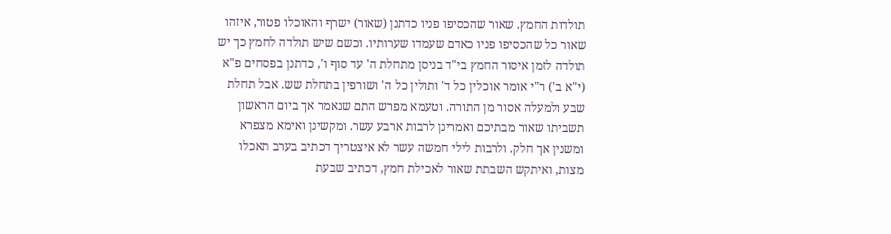תולדות החמץ. שאור שהכסיפו פניו כדתנן (שאור) ישרף והאוכלו פטור, איזהו שאור כל שהכסיפו פניו כאדם שעמדו שערותיו. וכשם שיש תולדה לחמץ כך יש תולדה לזמן איסור החמץ בי"ד בניסן מתחלת ה' עד סוף ו', כדתנן בפסחים פ"א (י"א ב') ר"י אומר אוכלין כל ד' ותולין כל ה' ושורפין בתחלת שש. אבל תחלת שבע ולמעלה אסור מן התורה. וטעמא מפרש התם שנאמר אך ביום הראשון תשביתו שאור מבתיכם ואמרינן לרבות ארבע עשר. ומקשינן ואימא מצפרא ומשנין אך חלק. ולרבות לילי חמשה עשר לא איצטריך דכתיב בערב תאכלו מצות, ואיתקש השבתת שאור לאכילת חמץ, דכתיב שבעת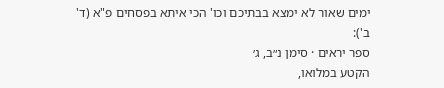ימים שאור לא ימצא בבתיכם וכו' הכי איתא בפסחים פ"א (ד' ב'):
ספר יראים · סימן נ״ב, ג׳
הקטע במלואו,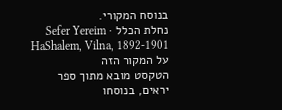בנוסח המקורי.
נחלת הכלל · Sefer Yereim HaShalem, Vilna, 1892-1901
על המקור הזה
הטקסט מובא מתוך ספר יראים, בנוסחו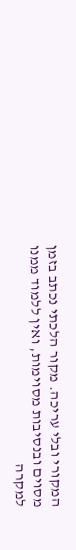המקורי ובלי עריכה. מקור הלכתי נכתב בזמן מסוים ובנסיבות מסוימות, ואין ללמוד ממנו למקרה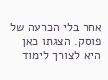אחר בלי הכרעה של פוסק. הצגתו כאן היא לצורך לימוד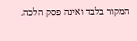המקור בלבד ואינה פסק הלכה.